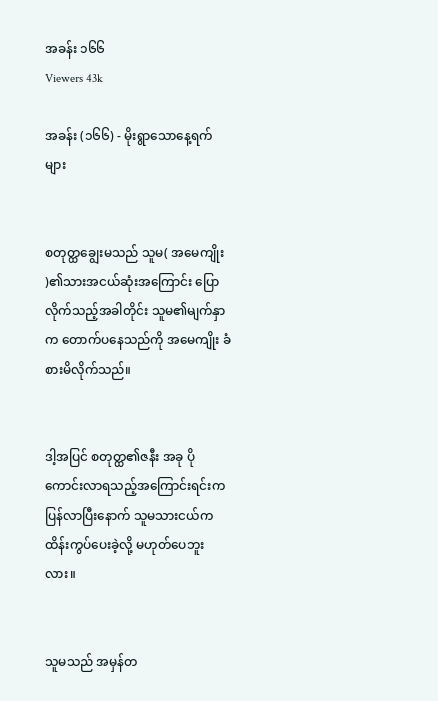အခန်း ၁၆၆
Viewers 43k

အခန်း (၁၆၆) - မိုးရွာသောနေ့ရက်များ


စတုတ္ထချွေးမသည် သူမ( အမေကျိုး )၏သားအငယ်ဆုံးအကြောင်း ပြောလိုက်သည့်အခါတိုင်း သူမ၏မျက်နှာက တောက်ပနေသည်ကို အမေကျိုး ခံစားမိလိုက်သည်။


ဒါ့အပြင် စတုတ္ထ၏ဇနီး အခု ပိုကောင်းလာရသည့်အကြောင်းရင်းက ပြန်လာပြီးနောက် သူမသားငယ်က ထိန်းကွပ်ပေးခဲ့လို့ မဟုတ်ပေဘူးလား။


သူမသည် အမှန်တ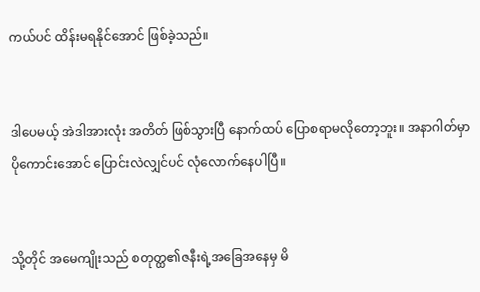ကယ်ပင် ထိန်းမရနိုင်အောင် ဖြစ်ခဲ့သည်။


ဒါပေမယ့် အဲဒါအားလုံး အတိတ် ဖြစ်သွားပြီ နောက်ထပ် ပြောစရာမလိုတော့ဘူး။ အနာဂါတ်မှာ ပိုကောင်းအောင် ပြောင်းလဲလျှင်ပင် လုံလောက်နေပါပြီ။


သို့တိုင် အမေကျိုးသည် စတုတ္ထ၏ဇနီးရဲ့အခြေအနေမှ မိ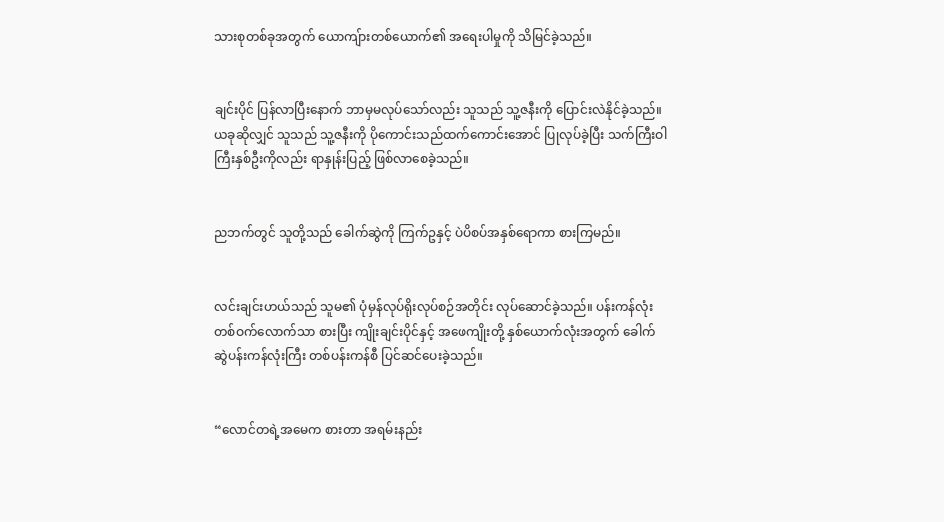သားစုတစ်ခုအတွက် ယောကျ်ားတစ်ယောက်၏ အရေးပါမှုကို သိမြင်ခဲ့သည်။


ချင်းပိုင် ပြန်လာပြီးနောက် ဘာမှမလုပ်သော်လည်း သူသည် သူ့ဇနီးကို ပြောင်းလဲနိုင်ခဲ့သည်။ ယခုဆိုလျှင် သူသည် သူ့ဇနီးကို ပိုကောင်းသည်ထက်ကောင်းအောင် ပြုလုပ်ခဲ့ပြီး သက်ကြီးဝါကြီးနှစ်ဦးကိုလည်း ရာနှုန်းပြည့် ဖြစ်လာစေခဲ့သည်။


ညဘက်တွင် သူတို့သည် ခေါက်ဆွဲကို ကြက်ဥနှင့် ပဲပိစပ်အနှစ်ရောကာ စားကြမည်။


လင်းချင်းဟယ်သည် သူမ၏ ပုံမှန်လုပ်ရိုးလုပ်စဉ်အတိုင်း လုပ်ဆောင်ခဲ့သည်။ ပန်းကန်လုံးတစ်ဝက်လောက်သာ စားပြီး ကျိုးချင်းပိုင်နှင့် အဖေကျိုးတို့ နှစ်ယောက်လုံးအတွက် ခေါက်ဆွဲပန်းကန်လုံးကြီး တစ်ပန်းကန်စီ ပြင်ဆင်ပေးခဲ့သည်။


“လောင်တရဲ့အမေက စားတာ အရမ်းနည်း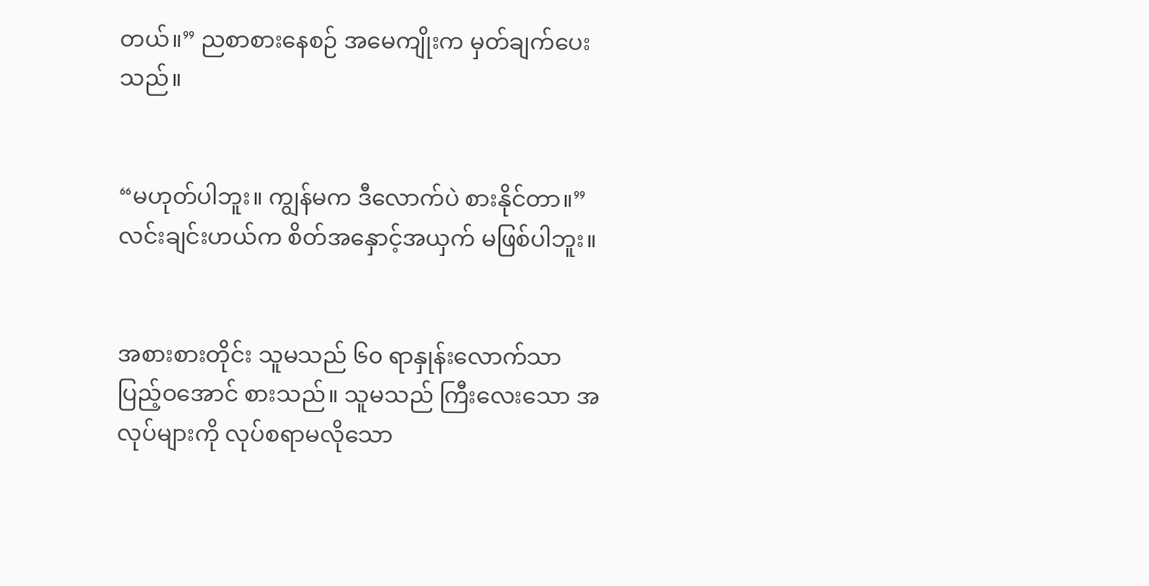တယ်။” ညစာစားနေစဉ် အမေကျိုးက မှတ်ချက်ပေးသည်။


“မဟုတ်ပါဘူး။ ကျွန်မက ဒီလောက်ပဲ စားနိုင်တာ။” လင်းချင်းဟယ်က စိတ်အနှောင့်အယှက် မဖြစ်ပါဘူး။


အစားစားတိုင်း သူမသည် ၆၀ ရာနှုန်းလောက်သာ ပြည့်ဝအောင် စားသည်။ သူမသည် ကြီးလေးသော အလုပ်များကို လုပ်စရာမလိုသော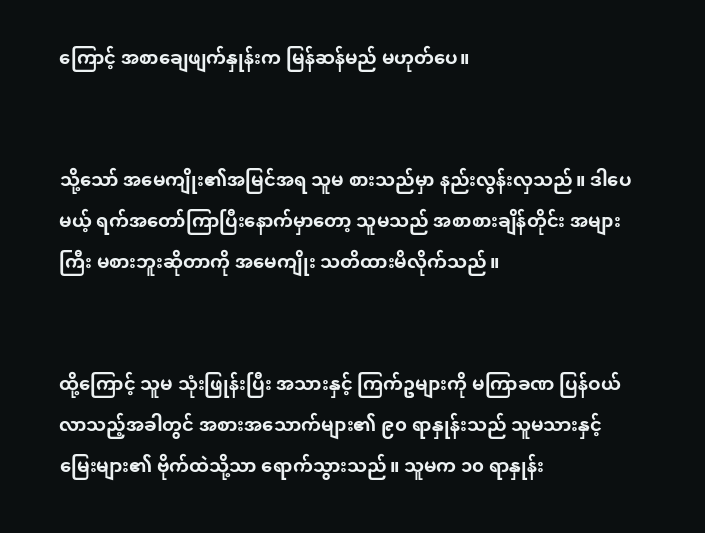ကြောင့် အစာချေဖျက်နှုန်းက မြန်ဆန်မည် မဟုတ်ပေ။


သို့သော် အမေကျိုး၏အမြင်အရ သူမ စားသည်မှာ နည်းလွန်းလှသည်။ ဒါပေမယ့် ရက်အတော်ကြာပြီးနောက်မှာတော့ သူမသည် အစာစားချိန်တိုင်း အများကြီး မစားဘူးဆိုတာကို အမေကျိုး သတိထားမိလိုက်သည်။


ထို့ကြောင့် သူမ သုံးဖြုန်းပြီး အသားနှင့် ကြက်ဥများကို မကြာခဏ ပြန်ဝယ်လာသည့်အခါတွင် အစားအသောက်များ၏ ၉၀ ရာနှုန်းသည် သူမသားနှင့် မြေးများ၏ ဗိုက်ထဲသို့သာ ရောက်သွားသည်။ သူမက ၁၀ ရာနှုန်း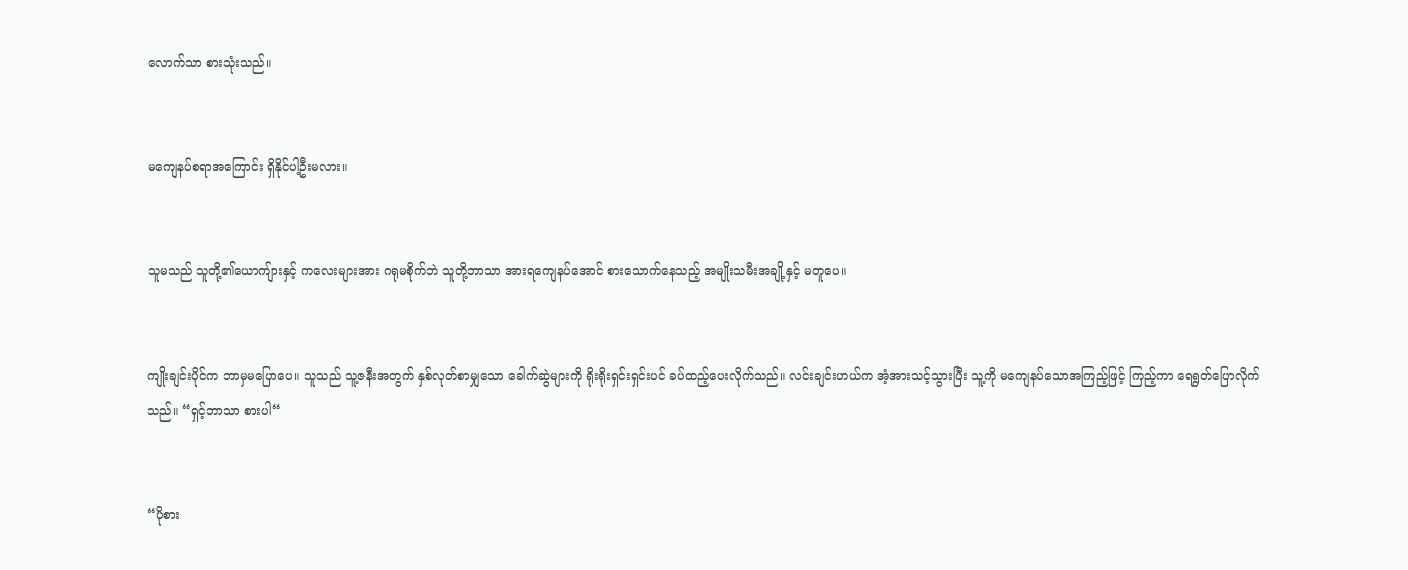လောက်သာ စားသုံးသည်။


မကျေနပ်စရာအကြောင်း ရှိနိုင်ပါ့ဦးမလား။


သူမသည် သူတို့၏ယောကျ်ားနှင့် ကလေးများအား ဂရုမစိုက်ဘဲ သူတို့ဘာသာ အားရကျေနပ်အောင် စားသောက်နေသည့် အမျိုးသမီးအချို့နှင့် မတူပေ။


ကျိုးချင်းပိုင်က ဘာမှမပြောပေ။ သူသည် သူ့ဇနီးအတွက် နှစ်လုတ်စာမျှသော ခေါက်ဆွဲများကို ရိုးရိုးရှင်းရှင်းပင် ခပ်ထည့်ပေးလိုက်သည်။ လင်းချင်းဟယ်က အံ့အားသင့်သွားပြီး သူ့ကို မကျေနပ်သောအကြည့်ဖြင့် ကြည့်ကာ ရေရွတ်ပြောလိုက်သည်။ “ရှင့်ဘာသာ စားပါ“


“ပိုစား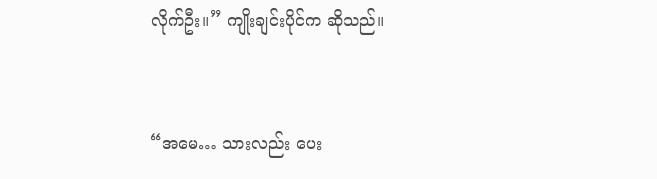လိုက်ဦး။” ကျိုးချင်းပိုင်က ဆိုသည်။


“အမေ… သားလည်း ပေး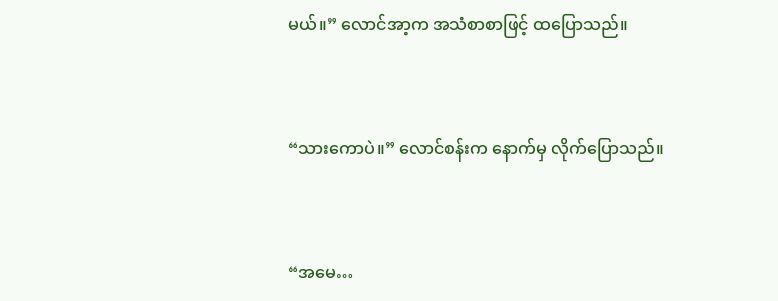မယ်။” လောင်အာ့က အသံစာစာဖြင့် ထပြောသည်။


“သားကောပဲ။” လောင်စန်းက နောက်မှ လိုက်ပြောသည်။


“အမေ…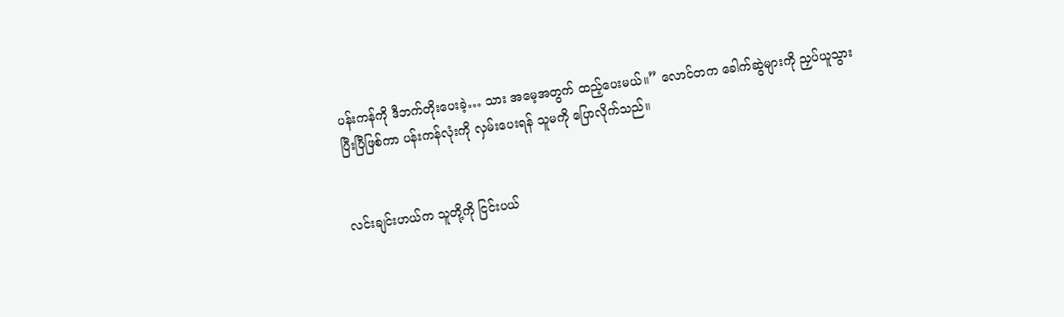ပန်းကန်ကို ဒီဘက်တိုးပေးခဲ့… သား အမေ့အတွက် ထည့်ပေးမယ်။” လောင်တက ခေါက်ဆွဲများကို ညှပ်ယူသွားပြီးပြီဖြစ်ကာ ပန်းကန်လုံးကို လှမ်းပေးရန် သူမကို ပြောလိုက်သည်။


လင်းချင်းဟယ်က သူတို့ကို ငြင်းပယ်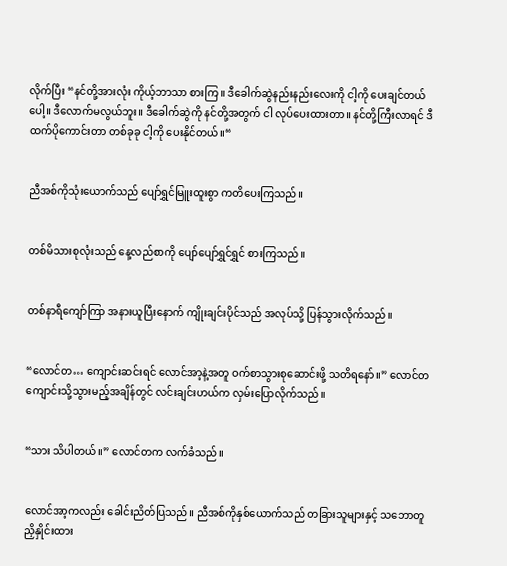လိုက်ပြီး “နင်တို့အားလုံး ကိုယ့်ဘာသာ စားကြ။ ဒီခေါက်ဆွဲနည်းနည်းလေးကို ငါ့ကို ပေးချင်တယ်ပေါ့။ ဒီလောက်မလွယ်ဘူး။ ဒီခေါက်ဆွဲကို နင်တို့အတွက် ငါ လုပ်ပေးထားတာ။ နင်တို့ကြီးလာရင် ဒီထက်ပိုကောင်းတာ တစ်ခုခု ငါ့ကို ပေးနိုင်တယ်။“


ညီအစ်ကိုသုံးယောက်သည် ပျော်ရွှင်မြူးထူးစွာ ကတိပေးကြသည်။


တစ်မိသားစုလုံးသည် နေ့လည်စာကို ပျော်ပျော်ရွှင်ရွှင် စားကြသည်။


တစ်နာရီကျော်ကြာ အနားယူပြီးနောက် ကျိုးချင်းပိုင်သည် အလုပ်သို့ ပြန်သွားလိုက်သည်။


“လောင်တ… ကျောင်းဆင်းရင် လောင်အာ့နဲ့အတူ ဝက်စာသွားစုဆောင်းဖို့ သတိရနော်။” လောင်တ ကျောင်းသို့သွားမည့်အချိန်တွင် လင်းချင်းဟယ်က လှမ်းပြောလိုက်သည်။


“သား သိပါတယ်။” လောင်တက လက်ခံသည်။


လောင်အာ့ကလည်း ခေါင်းညိတ်ပြသည်။ ညီအစ်ကိုနှစ်ယောက်သည် တခြားသူများနှင့် သဘောတူ ညှိနှိုင်းထား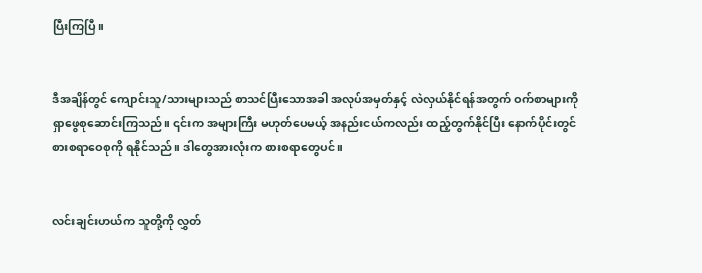ပြီးကြပြီ။


ဒီအချိန်တွင် ကျောင်းသူ/သားများသည် စာသင်ပြီးသောအခါ အလုပ်အမှတ်နှင့် လဲလှယ်နိုင်ရန်အတွက် ဝက်စာများကို ရှာဖွေစုဆောင်းကြသည်။ ၎င်းက အများကြီး မဟုတ်ပေမယ့် အနည်းငယ်ကလည်း ထည့်တွက်နိုင်ပြီး နောက်ပိုင်းတွင် စားစရာဝေစုကို ရနိုင်သည်။ ဒါတွေအားလုံးက စားစရာတွေပင်။


လင်းချင်းဟယ်က သူတို့ကို လွှတ်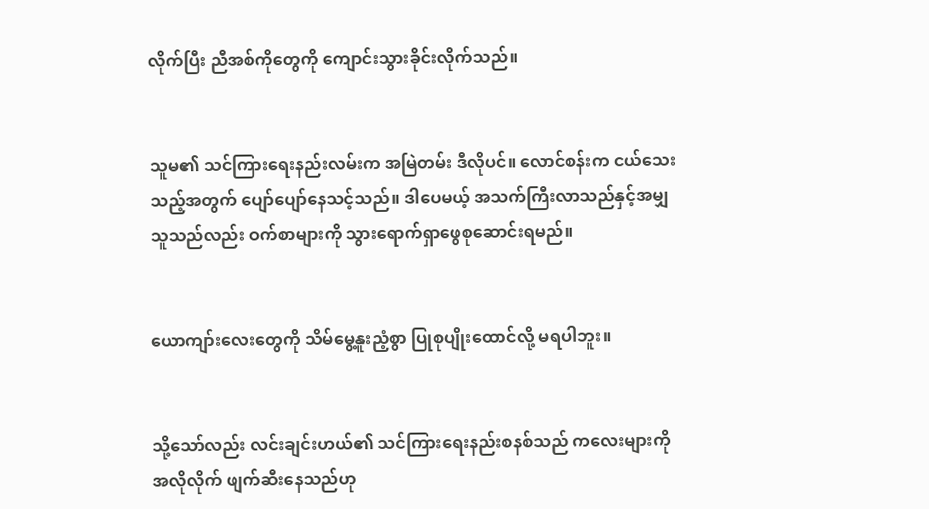လိုက်ပြီး ညီအစ်ကိုတွေကို ကျောင်းသွားခိုင်းလိုက်သည်။


သူမ၏ သင်ကြားရေးနည်းလမ်းက အမြဲတမ်း ဒီလိုပင်။ လောင်စန်းက ငယ်သေးသည့်အတွက် ပျော်ပျော်နေသင့်သည်။ ဒါပေမယ့် အသက်ကြီးလာသည်နှင့်အမျှ သူသည်လည်း ဝက်စာများကို သွားရောက်ရှာဖွေစုဆောင်းရမည်။


ယောကျာ်းလေးတွေကို သိမ်မွေ့နူးညံ့စွာ ပြုစုပျိုးထောင်လို့ မရပါဘူး။


သို့သော်လည်း လင်းချင်းဟယ်၏ သင်ကြားရေးနည်းစနစ်သည် ကလေးများကို အလိုလိုက် ဖျက်ဆီးနေသည်ဟု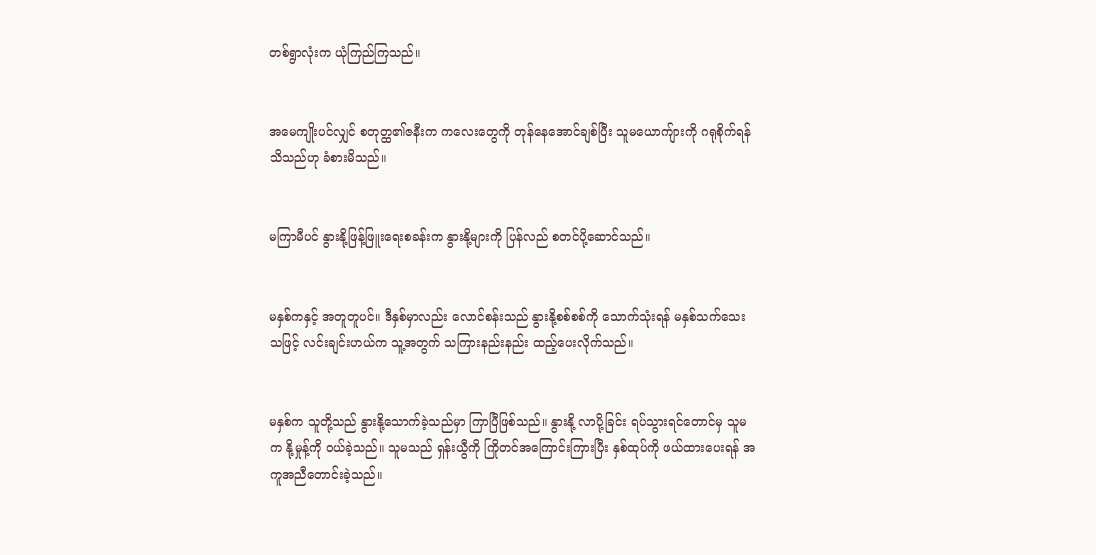တစ်ရွာလုံးက ယုံကြည်ကြသည်။


အမေကျိုးပင်လျှင် စတုတ္ထ၏ဇနီးက ကလေးတွေကို တုန်နေအောင်ချစ်ပြီး သူမယောကျ်ားကို ဂရုစိုက်ရန် သိသည်ဟု ခံစားမိသည်။


မကြာမီပင် နွားနို့ဖြန့်ဖြူးရေးစခန်းက နွားနို့များကို ပြန်လည် စတင်ပို့ဆောင်သည်။


မနှစ်ကနှင့် အတူတူပင်။ ဒီနှစ်မှာလည်း လောင်စန်းသည် နွားနို့စစ်စစ်ကို သောက်သုံးရန် မနှစ်သက်သေးသဖြင့် လင်းချင်းဟယ်က သူ့အတွက် သကြားနည်းနည်း ထည့်ပေးလိုက်သည်။


မနှစ်က သူတို့သည် နွားနို့သောက်ခဲ့သည်မှာ ကြာပြီဖြစ်သည်။ နွားနို့ လာပို့ခြင်း ရပ်သွားရင်တောင်မှ သူမက နို့မှုန့်ကို ဝယ်ခဲ့သည်။ သူမသည် ရှန်းယွီကို ကြိုတင်အကြောင်းကြားပြီး နှစ်ထုပ်ကို ဖယ်ထားပေးရန် အကူအညီတောင်းခဲ့သည်။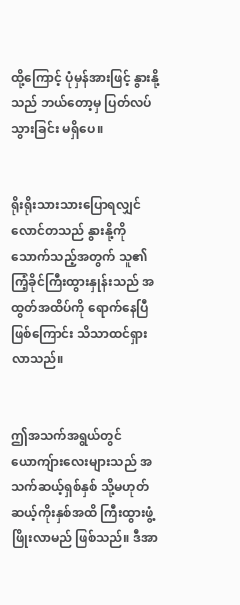ထို့ကြောင့် ပုံမှန်အားဖြင့် နွားနို့သည် ဘယ်တော့မှ ပြတ်လပ်သွားခြင်း မရှိပေ။


ရိုးရိုးသားသားပြောရလျှင် လောင်တသည် နွားနို့ကို သောက်သည့်အတွက် သူ၏ ကြံ့ခိုင်ကြီးထွားနှုန်းသည် အထွတ်အထိပ်ကို ရောက်နေပြီဖြစ်ကြောင်း သိသာထင်ရှားလာသည်။


ဤအသက်အရွယ်တွင် ယောကျ်ားလေးများသည် အသက်ဆယ့်ရှစ်နှစ် သို့မဟုတ် ဆယ့်ကိုးနှစ်အထိ ကြီးထွားဖွံ့ဖြိုးလာမည် ဖြစ်သည်။ ဒီအာ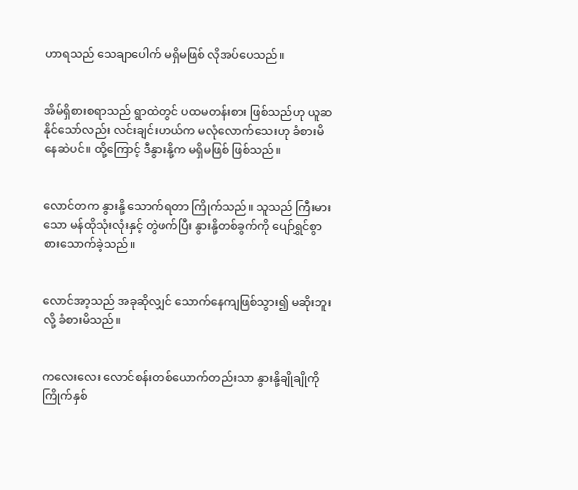ဟာရသည် သေချာပေါက် မရှိမဖြစ် လိုအပ်ပေသည်။


အိမ်ရှိစားစရာသည် ရွာထဲတွင် ပထမတန်းစား ဖြစ်သည်ဟု ယူဆနိုင်သော်လည်း လင်းချင်းဟယ်က မလုံလောက်သေးဟု ခံစားမိနေဆဲပင်။ ထို့ကြောင့် ဒီနွားနို့က မရှိမဖြစ် ဖြစ်သည်။


လောင်တက နွားနို့ သောက်ရတာ ကြိုက်သည်။ သူသည် ကြီးမားသော မန်ထိုသုံးလုံးနှင့် တွဲဖက်ပြီး နွားနို့တစ်ခွက်ကို ပျော်ရွှင်စွာ စားသောက်ခဲ့သည်။


လောင်အာ့သည် အခုဆိုလျှင် သောက်နေကျဖြစ်သွား၍ မဆိုးဘူးလို့ ခံစားမိသည်။


ကလေးလေး လောင်စန်းတစ်ယောက်တည်းသာ နွားနို့ချိုချိုကို ကြိုက်နှစ်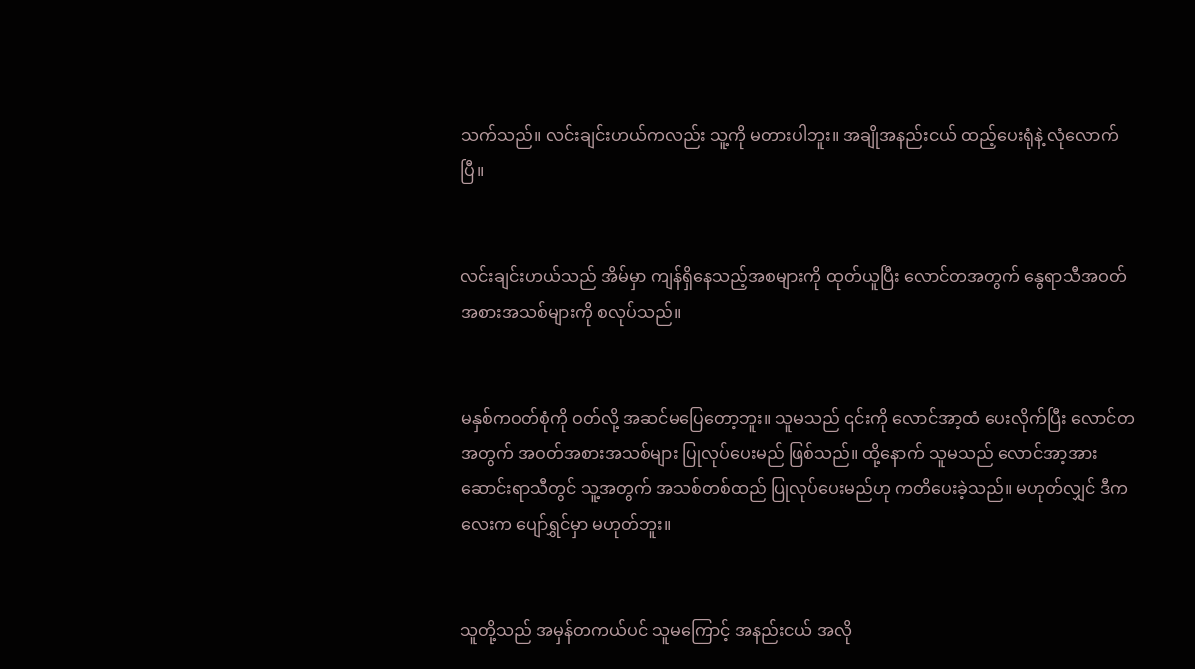သက်သည်။ လင်းချင်းဟယ်ကလည်း သူ့ကို မတားပါဘူး။ အချိုအနည်းငယ် ထည့်ပေးရုံနဲ့ လုံလောက်ပြီ။


လင်းချင်းဟယ်သည် အိမ်မှာ ကျန်ရှိနေသည့်အစများကို ထုတ်ယူပြီး လောင်တအတွက် နွေရာသီအဝတ်အစားအသစ်များကို စလုပ်သည်။


မနှစ်ကဝတ်စုံကို ဝတ်လို့ အဆင်မပြေတော့ဘူး။ သူမသည် ၎င်းကို လောင်အာ့ထံ ပေးလိုက်ပြီး လောင်တအတွက် အဝတ်အစားအသစ်များ ပြုလုပ်ပေးမည် ဖြစ်သည်။ ထို့နောက် သူမသည် လောင်အာ့အား ဆောင်းရာသီတွင် သူ့အတွက် အသစ်တစ်ထည် ပြုလုပ်ပေးမည်ဟု ကတိပေးခဲ့သည်။ မဟုတ်လျှင် ဒီကလေးက ပျော်ရွှင်မှာ မဟုတ်ဘူး။


သူတို့သည် အမှန်တကယ်ပင် သူမကြောင့် အနည်းငယ် အလို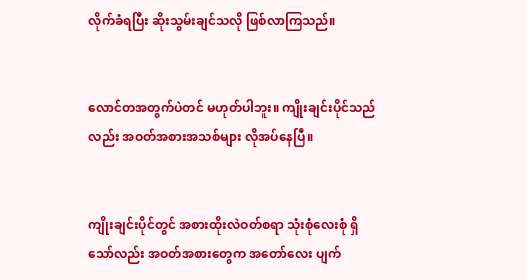လိုက်ခံရပြီး ဆိုးသွမ်းချင်သလို ဖြစ်လာကြသည်။


လောင်တအတွက်ပဲတင် မဟုတ်ပါဘူး။ ကျိုးချင်းပိုင်သည်လည်း အဝတ်အစားအသစ်များ လိုအပ်နေပြီ။


ကျိုးချင်းပိုင်တွင် အစားထိုးလဲဝတ်စရာ သုံးစုံလေးစုံ ရှိသော်လည်း အဝတ်အစားတွေက အတော်လေး ပျက်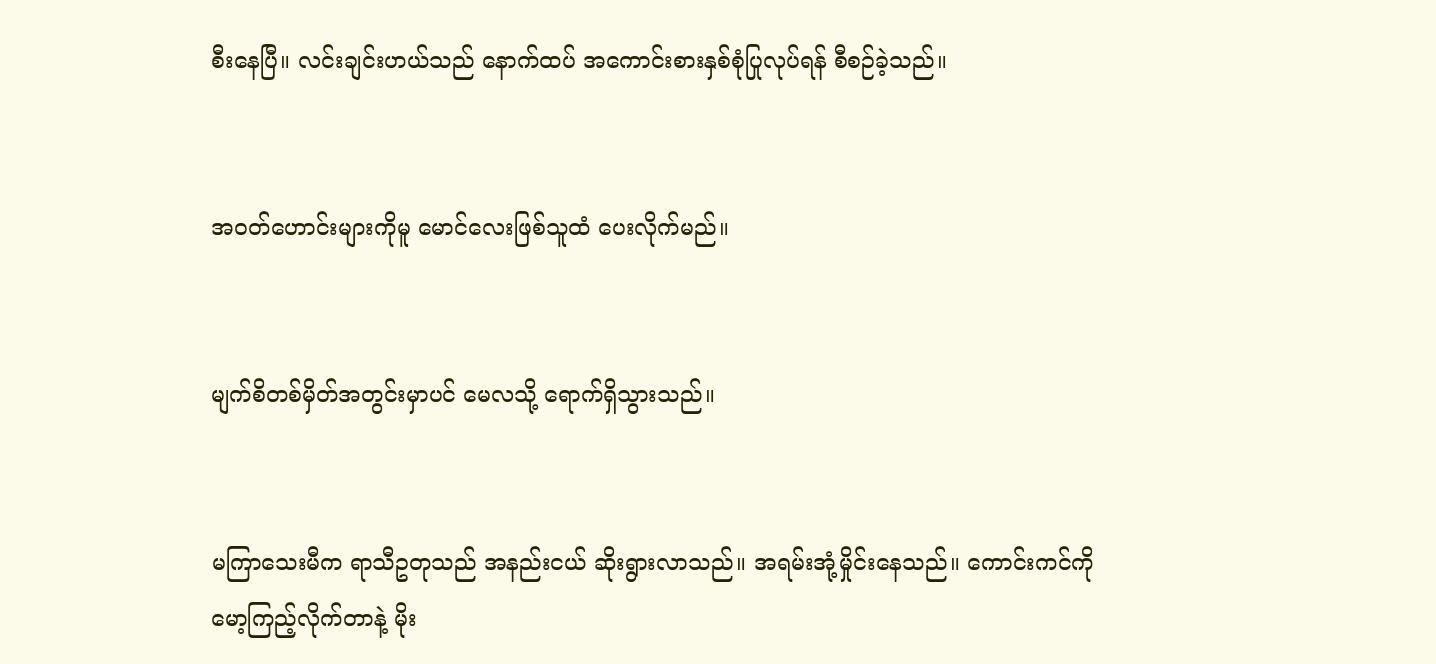စီးနေပြီ။ လင်းချင်းဟယ်သည် နောက်ထပ် အကောင်းစားနှစ်စုံပြုလုပ်ရန် စီစဉ်ခဲ့သည်။


အဝတ်ဟောင်းများကိုမူ မောင်လေးဖြစ်သူထံ ပေးလိုက်မည်။


မျက်စိတစ်မှိတ်အတွင်းမှာပင် မေလသို့ ရောက်ရှိသွားသည်။


မကြာသေးမီက ရာသီဥတုသည် အနည်းငယ် ဆိုးရွားလာသည်။ အရမ်းအုံ့မှိုင်းနေသည်။ ကောင်းကင်ကို မော့ကြည့်လိုက်တာနဲ့ မိုး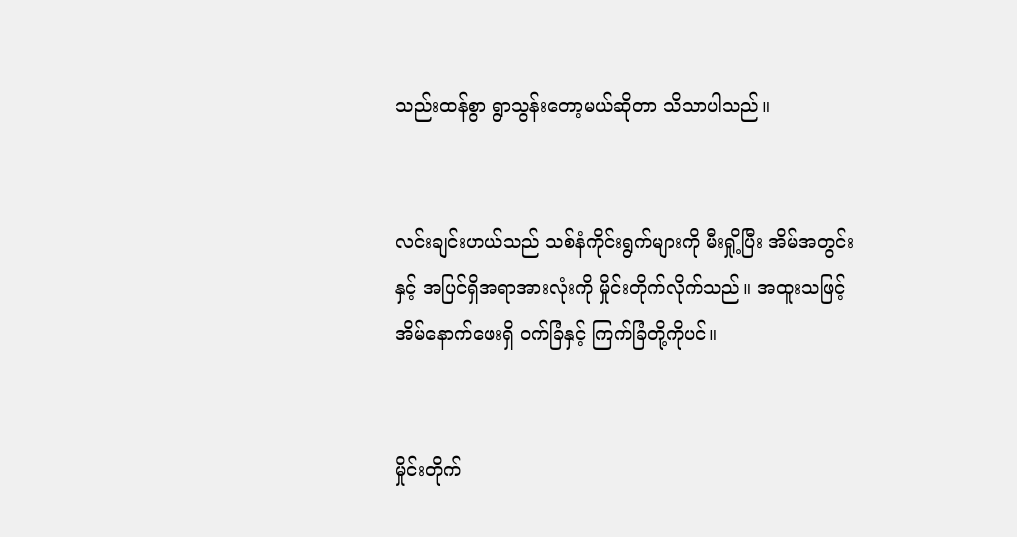သည်းထန်စွာ ရွာသွန်းတော့မယ်ဆိုတာ သိသာပါသည်။


လင်းချင်းဟယ်သည် သစ်နံကိုင်းရွက်များကို မီးရှို့ပြီး အိမ်အတွင်းနှင့် အပြင်ရှိအရာအားလုံးကို မှိုင်းတိုက်လိုက်သည်။ အထူးသဖြင့် အိမ်နောက်ဖေးရှိ ဝက်ခြံနှင့် ကြက်ခြံတို့ကိုပင်။


မှိုင်းတိုက်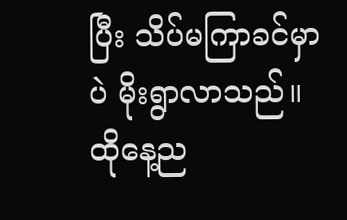ပြီး သိပ်မကြာခင်မှာပဲ မိုးရွာလာသည်။ ထိုနေ့ည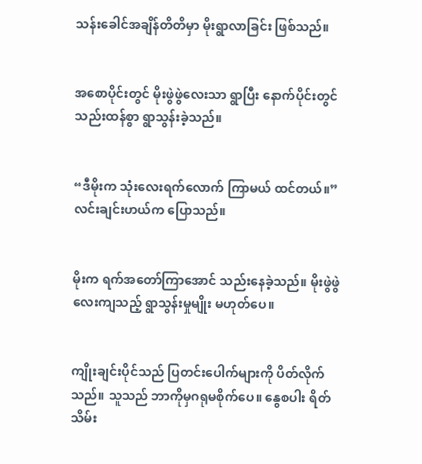သန်းခေါင်အချိန်တိတိမှာ မိုးရွာလာခြင်း ဖြစ်သည်။


အစောပိုင်းတွင် မိုးဖွဲဖွဲလေးသာ ရွာပြီး နောက်ပိုင်းတွင် သည်းထန်စွာ ရွာသွန်းခဲ့သည်။


“ဒီမိုးက သုံးလေးရက်လောက် ကြာမယ် ထင်တယ်။” လင်းချင်းဟယ်က ပြောသည်။


မိုးက ရက်အတော်ကြာအောင် သည်းနေခဲ့သည်။ မိုးဖွဲဖွဲလေးကျသည့် ရွာသွန်းမှုမျိုး မဟုတ်ပေ။


ကျိုးချင်းပိုင်သည် ပြတင်းပေါက်များကို ပိတ်လိုက်သည်။ သူသည် ဘာကိုမှဂရုမစိုက်ပေ။ နွေစပါး ရိတ်သိမ်း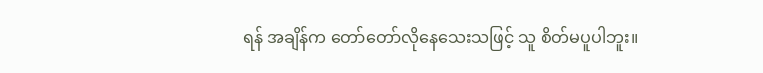ရန် အချိန်က တော်တော်လိုနေသေးသဖြင့် သူ စိတ်မပူပါဘူး။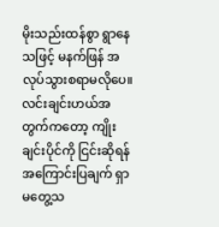မိုးသည်းထန်စွာ ရွာနေသဖြင့် မနက်ဖြန် အလုပ်သွားစရာမလိုပေ။ လင်းချင်းဟယ်အတွက်ကတော့ ကျိုးချင်းပိုင်ကို ငြင်းဆိုရန် အကြောင်းပြချက် ရှာမတွေ့သ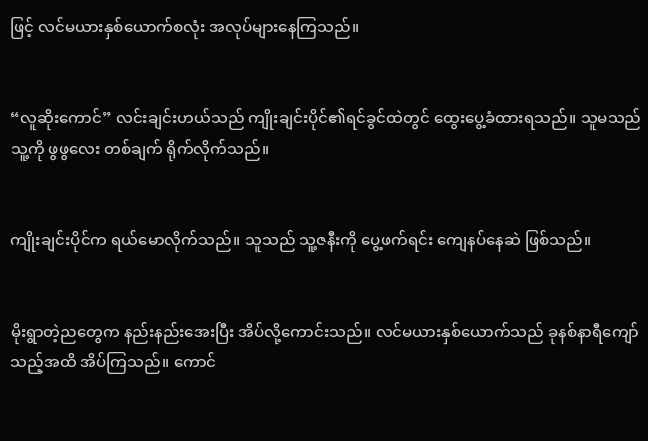ဖြင့် လင်မယားနှစ်ယောက်စလုံး အလုပ်များနေကြသည်။


“လူဆိုးကောင်” လင်းချင်းဟယ်သည် ကျိုးချင်းပိုင်၏ရင်ခွင်ထဲတွင် ထွေးပွေ့ခံထားရသည်။ သူမသည် သူ့ကို ဖွဖွလေး တစ်ချက် ရိုက်လိုက်သည်။


ကျိုးချင်းပိုင်က ရယ်မောလိုက်သည်။ သူသည် သူ့ဇနီးကို ပွေ့ဖက်ရင်း ကျေနပ်နေဆဲ ဖြစ်သည်။


မိုးရွာတဲ့ညတွေက နည်းနည်းအေးပြီး အိပ်လို့ကောင်းသည်။ လင်မယားနှစ်ယောက်သည် ခုနစ်နာရီကျော်သည့်အထိ အိပ်ကြသည်။ ကောင်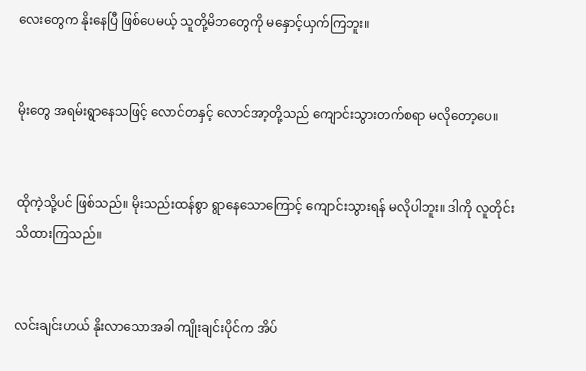လေးတွေက နိုးနေပြီ ဖြစ်ပေမယ့် သူတို့မိဘတွေကို မနှောင့်ယှက်ကြဘူး။


မိုးတွေ အရမ်းရွာနေသဖြင့် လောင်တနှင့် လောင်အာ့တို့သည် ကျောင်းသွားတက်စရာ မလိုတော့ပေ။


ထိုကဲ့သို့ပင် ဖြစ်သည်။ မိုးသည်းထန်စွာ ရွာနေသောကြောင့် ကျောင်းသွားရန် မလိုပါဘူး။ ဒါကို လူတိုင်း သိထားကြသည်။


လင်းချင်းဟယ် နိုးလာသောအခါ ကျိုးချင်းပိုင်က အိပ်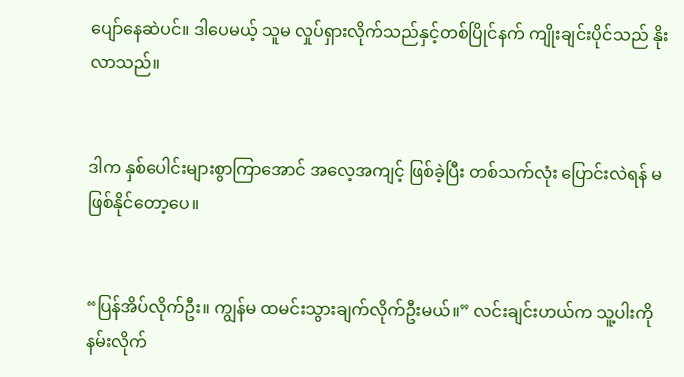ပျော်နေဆဲပင်။ ဒါပေမယ့် သူမ လှုပ်ရှားလိုက်သည်နှင့်တစ်ပြိုင်နက် ကျိုးချင်းပိုင်သည် နိုးလာသည်။


ဒါက နှစ်ပေါင်းများစွာကြာအောင် အလေ့အကျင့် ဖြစ်ခဲ့ပြီး တစ်သက်လုံး ပြောင်းလဲရန် မဖြစ်နိုင်တော့ပေ။


“ပြန်အိပ်လိုက်ဦး။ ကျွန်မ ထမင်းသွားချက်လိုက်ဦးမယ်။” လင်းချင်းဟယ်က သူ့ပါးကို နမ်းလိုက်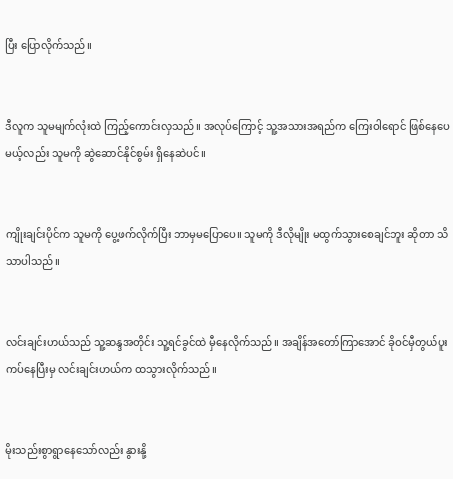ပြီး ပြောလိုက်သည်။


ဒီလူက သူမမျက်လုံးထဲ ကြည့်ကောင်းလှသည်။ အလုပ်ကြောင့် သူ့အသားအရည်က ကြေးဝါရောင် ဖြစ်နေပေမယ့်လည်း သူမကို ဆွဲဆောင်နိုင်စွမ်း ရှိနေဆဲပင်။


ကျိုးချင်းပိုင်က သူမကို ပွေ့ဖက်လိုက်ပြီး ဘာမှမပြောပေ။ သူမကို ဒီလိုမျိုး မထွက်သွားစေချင်ဘူး ဆိုတာ သိသာပါသည်။


လင်းချင်းဟယ်သည် သူ့ဆန္ဒအတိုင်း သူ့ရင်ခွင်ထဲ မှီနေလိုက်သည်။ အချိန်အတော်ကြာအောင် ခိုဝင်မှီတွယ်ပူးကပ်နေပြီးမှ လင်းချင်းဟယ်က ထသွားလိုက်သည်။


မိုးသည်းစွာရွာနေသော်လည်း နွားနို့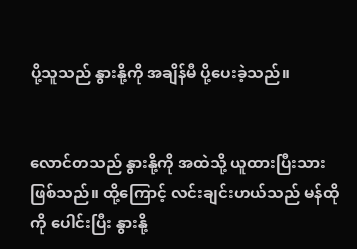ပို့သူသည် နွားနို့ကို အချိန်မီ ပို့ပေးခဲ့သည်။


လောင်တသည် နွားနို့ကို အထဲသို့ ယူထားပြီးသား ဖြစ်သည်။ ထို့ကြောင့် လင်းချင်းဟယ်သည် မန်ထိုကို ပေါင်းပြီး နွားနို့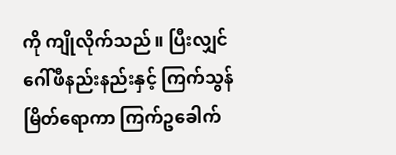ကို ကျိုလိုက်သည်။ ပြီးလျှင် ဂေါ်ဖီနည်းနည်းနှင့် ကြက်သွန်မြိတ်ရောကာ ကြက်ဥခေါက်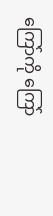ကြော်ကို ကြော်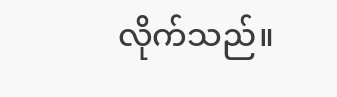လိုက်သည်။